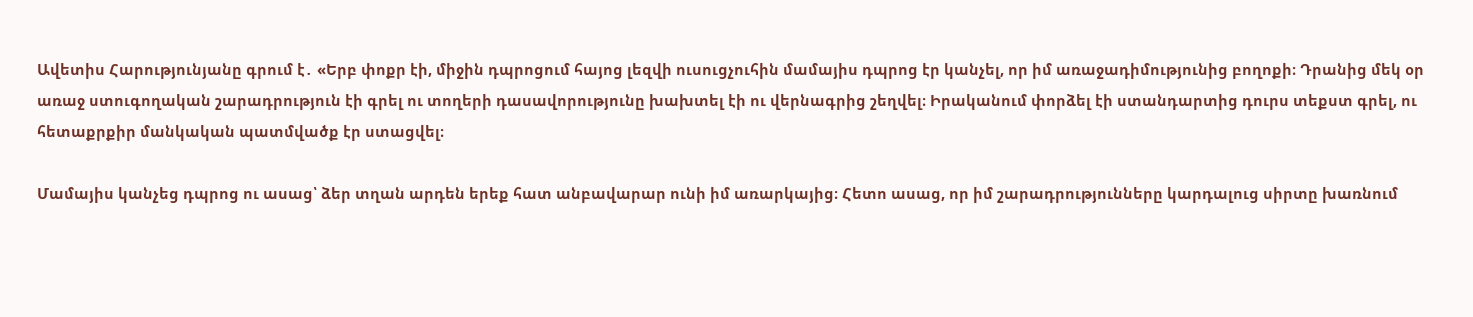Ավետիս Հարությունյանը գրում է․ «Երբ փոքր էի, միջին դպրոցում հայոց լեզվի ուսուցչուհին մամայիս դպրոց էր կանչել, որ իմ առաջադիմությունից բողոքի։ Դրանից մեկ օր առաջ ստուգողական շարադրություն էի գրել ու տողերի դասավորությունը խախտել էի ու վերնագրից շեղվել։ Իրականում փորձել էի ստանդարտից դուրս տեքստ գրել, ու հետաքրքիր մանկական պատմվածք էր ստացվել։

Մամայիս կանչեց դպրոց ու ասաց՝ ձեր տղան արդեն երեք հատ անբավարար ունի իմ առարկայից։ Հետո ասաց, որ իմ շարադրությունները կարդալուց սիրտը խառնում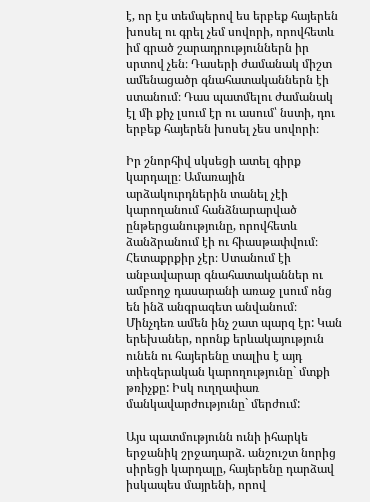է, որ էս տեմպերով ես երբեք հայերեն խոսել ու գրել չեմ սովորի, որովհետև իմ գրած շարադրություններն իր սրտով չեն։ Դասերի ժամանակ միշտ ամենացածր գնահատականներն էի ստանում։ Դաս պատմելու ժամանակ էլ մի քիչ լսում էր ու ասում՝ նստի, դու երբեք հայերեն խոսել չես սովորի։

Իր շնորհիվ սկսեցի ատել գիրք կարդալը։ Ամառային արձակուրդներին տանել չէի կարողանում հանձնարարված ընթերցանությունը, որովհետև ձանձրանում էի ու հիասթափվում։ Հետաքրքիր չէր։ Ստանում էի անբավարար գնահատականներ ու ամբողջ դասարանի առաջ լսում ոնց են ինձ անգրագետ անվանում։ Մինչդեռ ամեն ինչ շատ պարզ էր: Կան երեխաներ, որոնք երևակայություն ունեն ու հայերենը տալիս է այդ տիեզերական կարողությունը` մտքի թռիչքը: Իսկ ուղղափառ մանկավարժությունը` մերժում:

Այս պատմությունն ունի իհարկե երջանիկ շրջադարձ. անշուշտ նորից սիրեցի կարդալը, հայերենը դարձավ իսկապես մայրենի, որով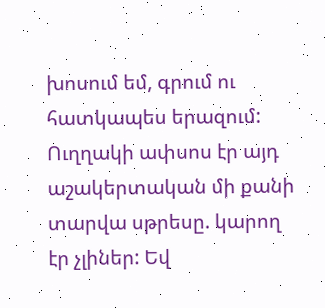խոսում եմ, գրում ու հատկապես երազում: Ուղղակի ափսոս էր այդ աշակերտական մի քանի տարվա սթրեսը. կարող էր չլիներ: Եվ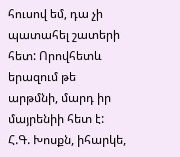հուսով եմ, դա չի պատահել շատերի հետ: Որովհետև երազում թե արթմնի, մարդ իր մայրենիի հետ է: Հ.Գ. Խոսքն, իհարկե,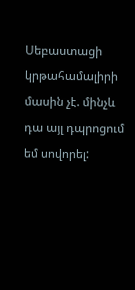Սեբաստացի կրթահամալիրի մասին չէ. մինչև դա այլ դպրոցում եմ սովորել: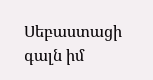Սեբաստացի գալն իմ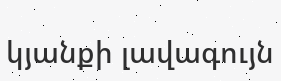կյանքի լավագույն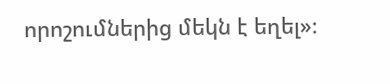որոշումներից մեկն է եղել»։